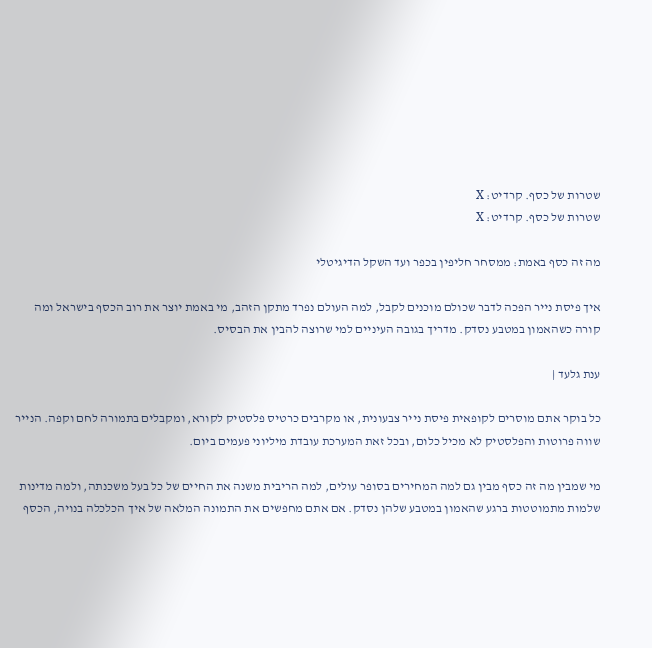שטרות של כסף. קרדיט: X
שטרות של כסף. קרדיט: X

מה זה כסף באמת: ממסחר חליפין בכפר ועד השקל הדיגיטלי

איך פיסת נייר הפכה לדבר שכולם מוכנים לקבל, למה העולם נפרד מתקן הזהב, מי באמת יוצר את רוב הכסף בישראל ומה קורה כשהאמון במטבע נסדק. מדריך בגובה העיניים למי שרוצה להבין את הבסיס.

ענת גלעד |

כל בוקר אתם מוסרים לקופאית פיסת נייר צבעונית, או מקרבים כרטיס פלסטיק לקורא, ומקבלים בתמורה לחם וקפה. הנייר שווה פרוטות והפלסטיק לא מכיל כלום, ובכל זאת המערכת עובדת מיליוני פעמים ביום.

מי שמבין מה זה כסף מבין גם למה המחירים בסופר עולים, למה הריבית משנה את החיים של כל בעל משכנתה, ולמה מדינות שלמות מתמוטטות ברגע שהאמון במטבע שלהן נסדק. אם אתם מחפשים את התמונה המלאה של איך הכלכלה בנויה, הכסף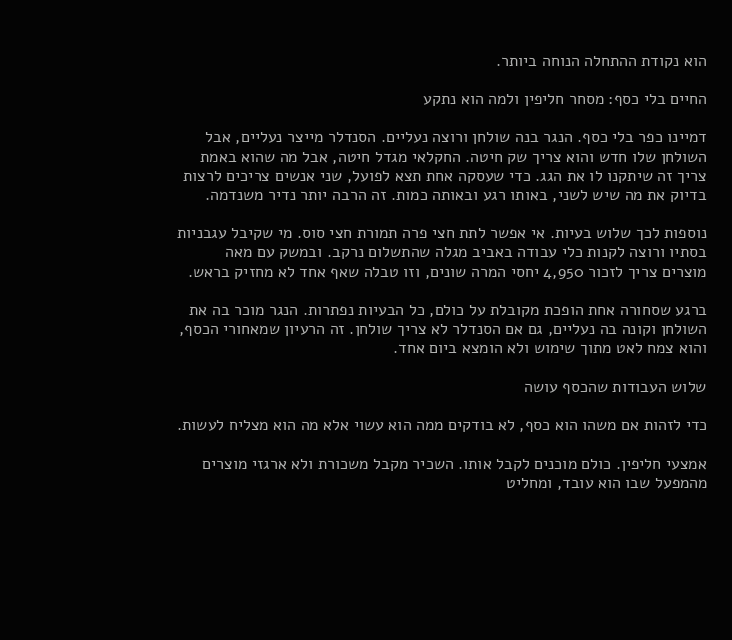הוא נקודת ההתחלה הנוחה ביותר.

החיים בלי כסף: מסחר חליפין ולמה הוא נתקע

דמיינו כפר בלי כסף. הנגר בנה שולחן ורוצה נעליים. הסנדלר מייצר נעליים, אבל השולחן שלו חדש והוא צריך שק חיטה. החקלאי מגדל חיטה, אבל מה שהוא באמת צריך זה שיתקנו לו את הגג. כדי שעסקה אחת תצא לפועל, שני אנשים צריכים לרצות בדיוק את מה שיש לשני, באותו רגע ובאותה כמות. זה הרבה יותר נדיר משנדמה.

נוספות לכך שלוש בעיות. אי אפשר לתת חצי פרה תמורת חצי סוס. מי שקיבל עגבניות בסתיו ורוצה לקנות כלי עבודה באביב מגלה שהתשלום נרקב. ובמשק עם מאה מוצרים צריך לזכור 4,950 יחסי המרה שונים, וזו טבלה שאף אחד לא מחזיק בראש.

ברגע שסחורה אחת הופכת מקובלת על כולם, כל הבעיות נפתרות. הנגר מוכר בה את השולחן וקונה בה נעליים, גם אם הסנדלר לא צריך שולחן. זה הרעיון שמאחורי הכסף, והוא צמח לאט מתוך שימוש ולא הומצא ביום אחד.

שלוש העבודות שהכסף עושה

כדי לזהות אם משהו הוא כסף, לא בודקים ממה הוא עשוי אלא מה הוא מצליח לעשות.

אמצעי חליפין. כולם מוכנים לקבל אותו. השכיר מקבל משכורת ולא ארגזי מוצרים מהמפעל שבו הוא עובד, ומחליט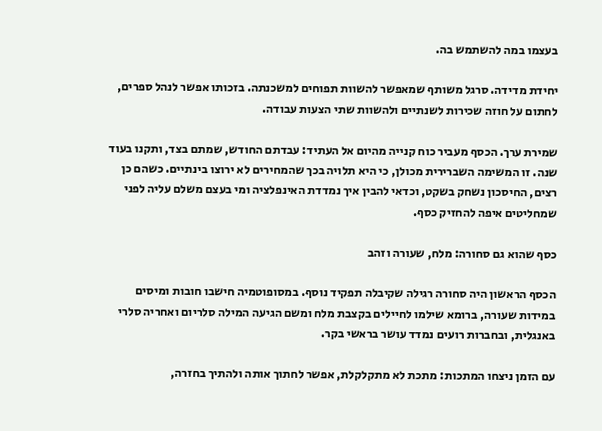בעצמו במה להשתמש בה.

יחידת מדידה. סרגל משותף שמאפשר להשוות תפוחים למשכנתה. בזכותו אפשר לנהל ספרים, לחתום על חוזה שכירות לשנתיים ולהשוות שתי הצעות עבודה.

שמירת ערך. הכסף מעביר כוח קנייה מהיום אל העתיד: עבדתם החודש, שמתם בצד, ותקנו בעוד שנה. זו המשימה השברירית מכולן, כי היא תלויה בכך שהמחירים לא ירוצו בינתיים. כשהם כן רצים, החיסכון נשחק בשקט, וכדאי להבין איך נמדדת האינפלציה ומי בעצם משלם עליה לפני שמחליטים איפה להחזיק כסף.

כסף שהוא גם סחורה: מלח, שעורה וזהב

הכסף הראשון היה סחורה רגילה שקיבלה תפקיד נוסף. במסופוטמיה חישבו חובות ומיסים במידות שעורה, ברומא שילמו לחיילים בקצבת מלח ומשם הגיעה המילה סלריום ואחריה סלרי באנגלית, ובחברות רועים נמדד עושר בראשי בקר.

עם הזמן ניצחו המתכות: מתכת לא מתקלקלת, אפשר לחתוך אותה ולהתיך בחזרה,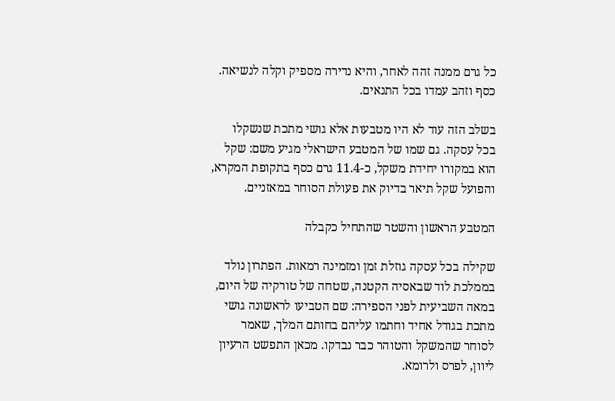כל גרם ממנה זהה לאחר, והיא נדירה מספיק וקלה לנשיאה. כסף וזהב עמדו בכל התנאים.

בשלב הזה עוד לא היו מטבעות אלא גושי מתכת שנשקלו בכל עסקה. גם שמו של המטבע הישראלי מגיע משם: שקל הוא במקורו יחידת משקל, כ-11.4 גרם כסף בתקופת המקרא, והפועל שקל תיאר בדיוק את פעולת הסוחר במאזניים.

המטבע הראשון והשטר שהתחיל כקבלה

שקילה בכל עסקה גוזלת זמן ומזמינה רמאות. הפתרון נולד בממלכת לוד שבאסיה הקטנה, שטחה של טורקיה של היום, במאה השביעית לפני הספירה: שם הטביעו לראשונה גושי מתכת בגודל אחיד וחתמו עליהם בחותם המלך, שאמר לסוחר שהמשקל והטוהר כבר נבדקו. מכאן התפשט הרעיון ליוון, לפרס ולרומא.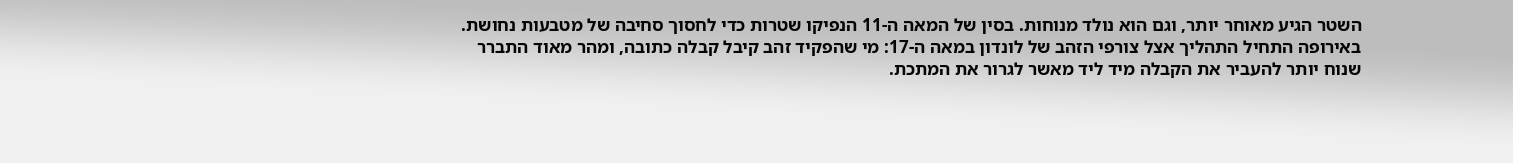השטר הגיע מאוחר יותר, וגם הוא נולד מנוחות. בסין של המאה ה-11 הנפיקו שטרות כדי לחסוך סחיבה של מטבעות נחושת. באירופה התחיל התהליך אצל צורפי הזהב של לונדון במאה ה-17: מי שהפקיד זהב קיבל קבלה כתובה, ומהר מאוד התברר שנוח יותר להעביר את הקבלה מיד ליד מאשר לגרור את המתכת.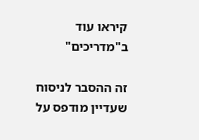קיראו עוד ב"מדריכים"

זה ההסבר לניסוח שעדיין מודפס על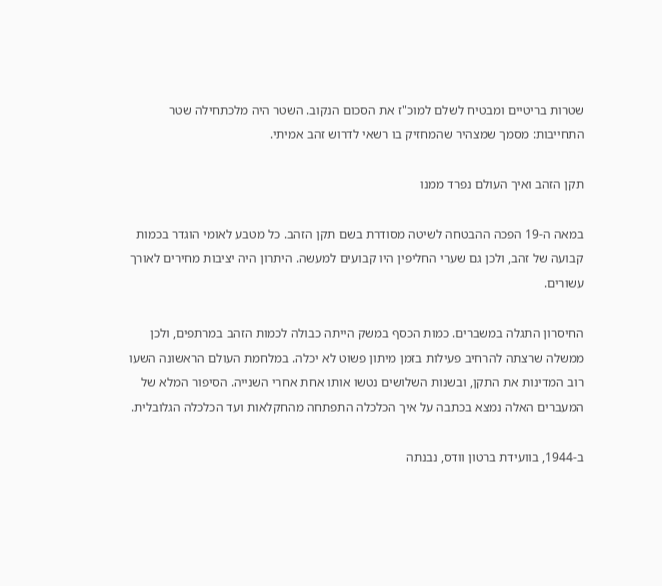שטרות בריטיים ומבטיח לשלם למוכ"ז את הסכום הנקוב. השטר היה מלכתחילה שטר התחייבות: מסמך שמצהיר שהמחזיק בו רשאי לדרוש זהב אמיתי.

תקן הזהב ואיך העולם נפרד ממנו

במאה ה-19 הפכה ההבטחה לשיטה מסודרת בשם תקן הזהב. כל מטבע לאומי הוגדר בכמות קבועה של זהב, ולכן גם שערי החליפין היו קבועים למעשה. היתרון היה יציבות מחירים לאורך עשורים.

החיסרון התגלה במשברים. כמות הכסף במשק הייתה כבולה לכמות הזהב במרתפים, ולכן ממשלה שרצתה להרחיב פעילות בזמן מיתון פשוט לא יכלה. במלחמת העולם הראשונה השעו רוב המדינות את התקן, ובשנות השלושים נטשו אותו אחת אחרי השנייה. הסיפור המלא של המעברים האלה נמצא בכתבה על איך הכלכלה התפתחה מהחקלאות ועד הכלכלה הגלובלית.

ב-1944, בוועידת ברטון וודס, נבנתה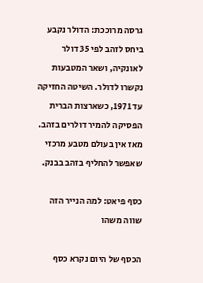גרסה מרוככת: הדולר נקבע ביחס לזהב לפי 35 דולר לאונקיה, ושאר המטבעות נקשרו לדולר. השיטה החזיקה עד 1971, כשארצות הברית הפסיקה להמיר דולרים בזהב. מאז אין בעולם מטבע מרכזי שאפשר להחליף בזהב בבנק.

כסף פיאט: למה הנייר הזה שווה משהו

הכסף של היום נקרא כסף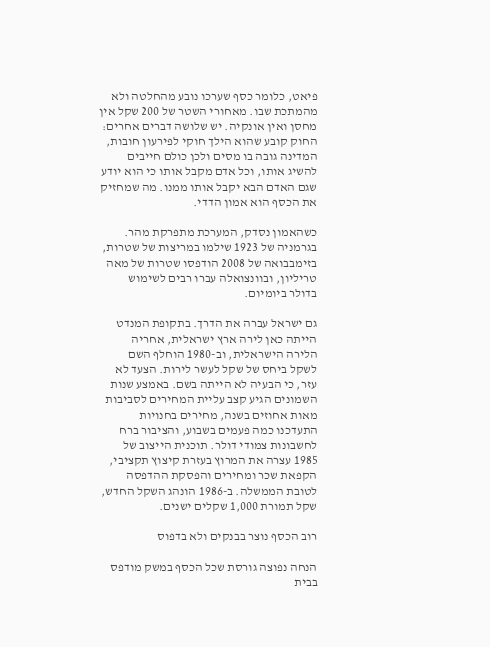פיאט, כלומר כסף שערכו נובע מהחלטה ולא מהמתכת שבו. מאחורי השטר של 200 שקל אין מחסן ואין אונקיה. יש שלושה דברים אחרים: החוק קובע שהוא הילך חוקי לפירעון חובות, המדינה גובה בו מסים ולכן כולם חייבים להשיג אותו, וכל אדם מקבל אותו כי הוא יודע שגם האדם הבא יקבל אותו ממנו. מה שמחזיק את הכסף הוא אמון הדדי.

כשהאמון נסדק, המערכת מתפרקת מהר. בגרמניה של 1923 שילמו במריצות של שטרות, בזימבבואה של 2008 הודפסו שטרות של מאה טריליון, ובוונצואלה עברו רבים לשימוש בדולר ביומיום.

גם ישראל עברה את הדרך. בתקופת המנדט הייתה כאן לירה ארץ ישראלית, אחריה הלירה הישראלית, וב-1980 הוחלף השם לשקל ביחס של שקל לעשר לירות. הצעד לא עזר, כי הבעיה לא הייתה בשם. באמצע שנות השמונים הגיע קצב עליית המחירים לסביבות מאות אחוזים בשנה, מחירים בחנויות התעדכנו כמה פעמים בשבוע, והציבור ברח לחשבונות צמודי דולר. תוכנית הייצוב של 1985 עצרה את המרוץ בעזרת קיצוץ תקציבי, הקפאת שכר ומחירים והפסקת ההדפסה לטובת הממשלה. ב-1986 הונהג השקל החדש, שקל תמורת 1,000 שקלים ישנים.

רוב הכסף נוצר בבנקים ולא בדפוס

הנחה נפוצה גורסת שכל הכסף במשק מודפס בבית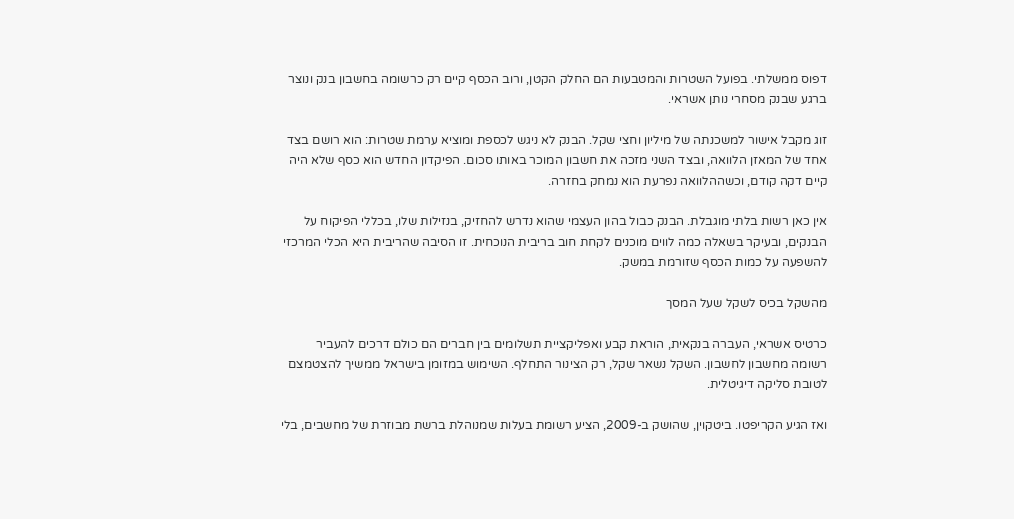דפוס ממשלתי. בפועל השטרות והמטבעות הם החלק הקטן, ורוב הכסף קיים רק כרשומה בחשבון בנק ונוצר ברגע שבנק מסחרי נותן אשראי.

זוג מקבל אישור למשכנתה של מיליון וחצי שקל. הבנק לא ניגש לכספת ומוציא ערמת שטרות: הוא רושם בצד אחד של המאזן הלוואה, ובצד השני מזכה את חשבון המוכר באותו סכום. הפיקדון החדש הוא כסף שלא היה קיים דקה קודם, וכשההלוואה נפרעת הוא נמחק בחזרה.

אין כאן רשות בלתי מוגבלת. הבנק כבול בהון העצמי שהוא נדרש להחזיק, בנזילות שלו, בכללי הפיקוח על הבנקים, ובעיקר בשאלה כמה לווים מוכנים לקחת חוב בריבית הנוכחית. זו הסיבה שהריבית היא הכלי המרכזי להשפעה על כמות הכסף שזורמת במשק.

מהשקל בכיס לשקל שעל המסך

כרטיס אשראי, העברה בנקאית, הוראת קבע ואפליקציית תשלומים בין חברים הם כולם דרכים להעביר רשומה מחשבון לחשבון. השקל נשאר שקל, רק הצינור התחלף. השימוש במזומן בישראל ממשיך להצטמצם לטובת סליקה דיגיטלית.

ואז הגיע הקריפטו. ביטקוין, שהושק ב-2009, הציע רשומת בעלות שמנוהלת ברשת מבוזרת של מחשבים, בלי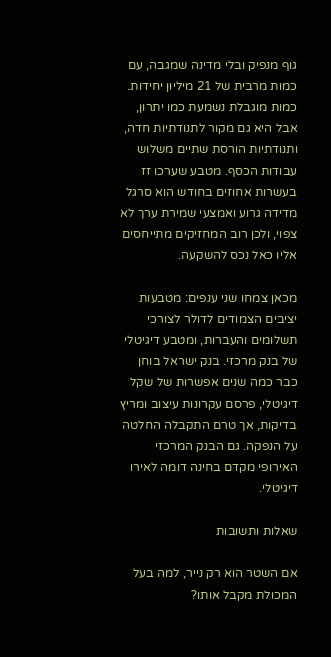גוף מנפיק ובלי מדינה שמגבה, עם כמות מרבית של 21 מיליון יחידות. כמות מוגבלת נשמעת כמו יתרון, אבל היא גם מקור לתנודתיות חדה, ותנודתיות הורסת שתיים משלוש עבודות הכסף. מטבע שערכו זז בעשרות אחוזים בחודש הוא סרגל מדידה גרוע ואמצעי שמירת ערך לא צפוי, ולכן רוב המחזיקים מתייחסים אליו כאל נכס להשקעה.

מכאן צמחו שני ענפים: מטבעות יציבים הצמודים לדולר לצורכי תשלומים והעברות, ומטבע דיגיטלי של בנק מרכזי. בנק ישראל בוחן כבר כמה שנים אפשרות של שקל דיגיטלי, פרסם עקרונות עיצוב ומריץ בדיקות, אך טרם התקבלה החלטה על הנפקה. גם הבנק המרכזי האירופי מקדם בחינה דומה לאירו דיגיטלי.

שאלות ותשובות

אם השטר הוא רק נייר, למה בעל המכולת מקבל אותו?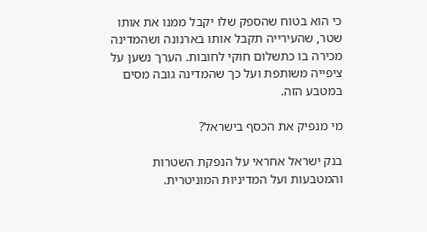כי הוא בטוח שהספק שלו יקבל ממנו את אותו שטר, שהעירייה תקבל אותו בארנונה ושהמדינה מכירה בו כתשלום חוקי לחובות. הערך נשען על ציפייה משותפת ועל כך שהמדינה גובה מסים במטבע הזה.

מי מנפיק את הכסף בישראל?

בנק ישראל אחראי על הנפקת השטרות והמטבעות ועל המדיניות המוניטרית.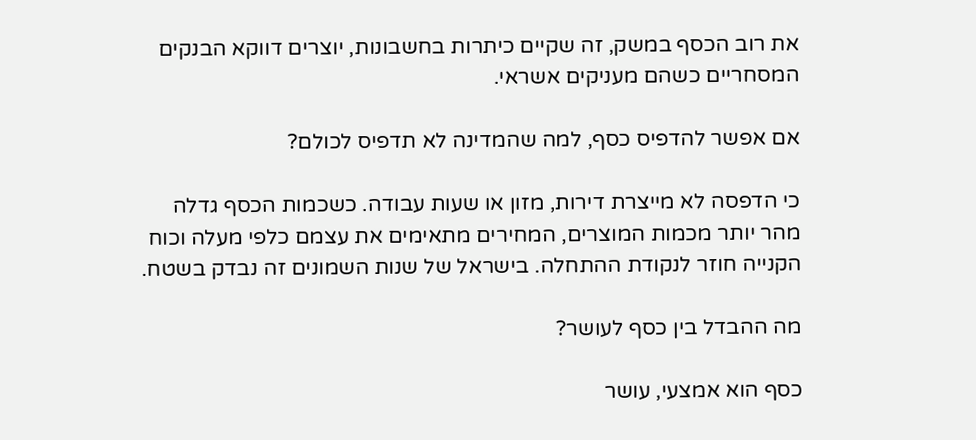את רוב הכסף במשק, זה שקיים כיתרות בחשבונות, יוצרים דווקא הבנקים המסחריים כשהם מעניקים אשראי.

אם אפשר להדפיס כסף, למה שהמדינה לא תדפיס לכולם?

כי הדפסה לא מייצרת דירות, מזון או שעות עבודה. כשכמות הכסף גדלה מהר יותר מכמות המוצרים, המחירים מתאימים את עצמם כלפי מעלה וכוח הקנייה חוזר לנקודת ההתחלה. בישראל של שנות השמונים זה נבדק בשטח.

מה ההבדל בין כסף לעושר?

כסף הוא אמצעי, עושר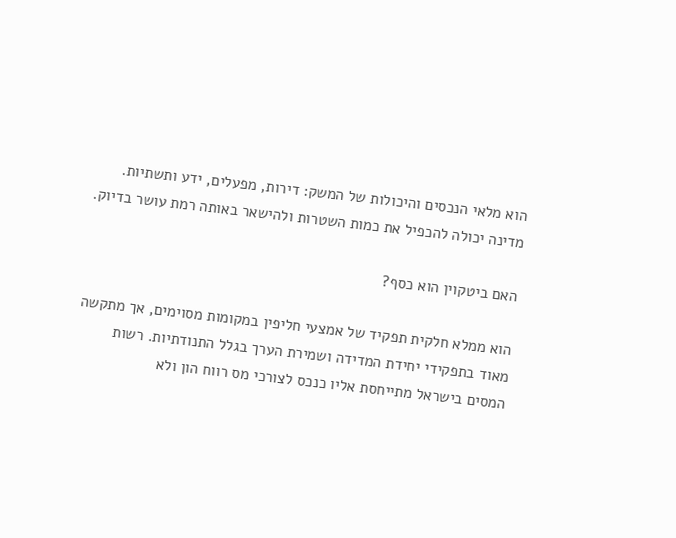הוא מלאי הנכסים והיכולות של המשק: דירות, מפעלים, ידע ותשתיות. מדינה יכולה להכפיל את כמות השטרות ולהישאר באותה רמת עושר בדיוק.

האם ביטקוין הוא כסף?

הוא ממלא חלקית תפקיד של אמצעי חליפין במקומות מסוימים, אך מתקשה מאוד בתפקידי יחידת המדידה ושמירת הערך בגלל התנודתיות. רשות המסים בישראל מתייחסת אליו כנכס לצורכי מס רווח הון ולא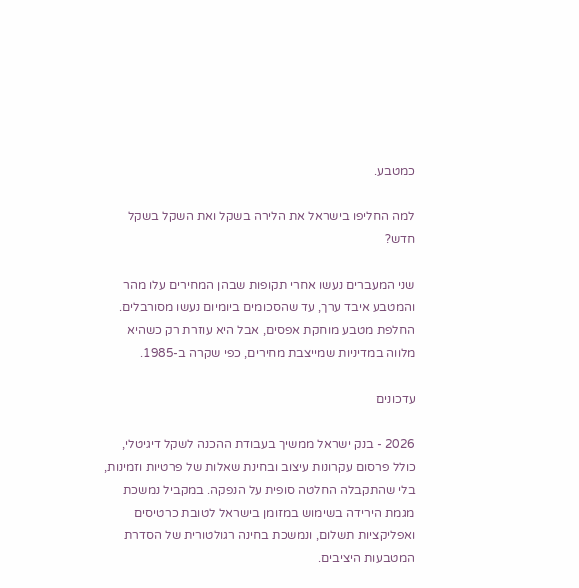כמטבע.

למה החליפו בישראל את הלירה בשקל ואת השקל בשקל חדש?

שני המעברים נעשו אחרי תקופות שבהן המחירים עלו מהר והמטבע איבד ערך, עד שהסכומים ביומיום נעשו מסורבלים. החלפת מטבע מוחקת אפסים, אבל היא עוזרת רק כשהיא מלווה במדיניות שמייצבת מחירים, כפי שקרה ב-1985.

עדכונים

2026 - בנק ישראל ממשיך בעבודת ההכנה לשקל דיגיטלי, כולל פרסום עקרונות עיצוב ובחינת שאלות של פרטיות וזמינות, בלי שהתקבלה החלטה סופית על הנפקה. במקביל נמשכת מגמת הירידה בשימוש במזומן בישראל לטובת כרטיסים ואפליקציות תשלום, ונמשכת בחינה רגולטורית של הסדרת המטבעות היציבים.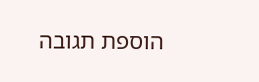הוספת תגובה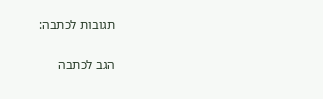תגובות לכתבה:

הגב לכתבה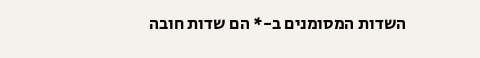השדות המסומנים ב-* הם שדות חובה